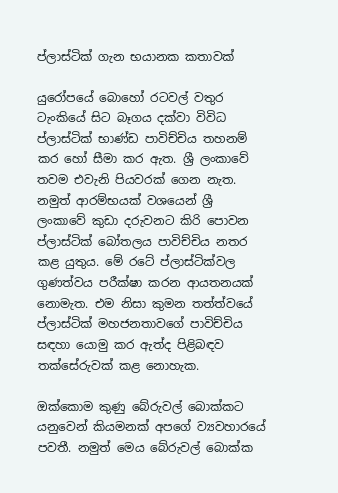ප්ලාස්‌ටික්‌ ගැන භයානක කතාවක්‌

යුරෝපයේ බොහෝ රටවල් වතුර ටැංකියේ සිට බෑගය දක්‌වා විවිධ ප්ලාස්‌ටික්‌ භාණ්‌ඩ පාවිච්චිය තහනම් කර හෝ සීමා කර ඇත. ශ්‍රී ලංකාවේ තවම එවැනි පියවරක්‌ ගෙන නැත. නමුත් ආරම්භයක්‌ වශයෙන් ශ්‍රී ලංකාවේ කුඩා දරුවනට කිරි පොවන ප්ලාස්‌ටික්‌ බෝතලය පාවිච්චිය නතර කළ යුතුය. මේ රටේ ප්ලාස්‌ටික්‌වල ගුණත්වය පරීක්‌ෂා කරන ආයතනයක්‌ නොමැත. එම නිසා කුමන තත්ත්වයේ ප්ලාස්‌ටික්‌ මහජනතාවගේ පාවිච්චිය සඳහා යොමු කර ඇත්ද පිළිබඳව තක්‌සේරුවක්‌ කළ නොහැක.

ඔක්‌කොම කුණු බේරුවල් බොක්‌කට යනුවෙන් කියමනක්‌ අපගේ ව්‍යවහාරයේ පවතී. නමුත් මෙය බේරුවල් බොක්‌ක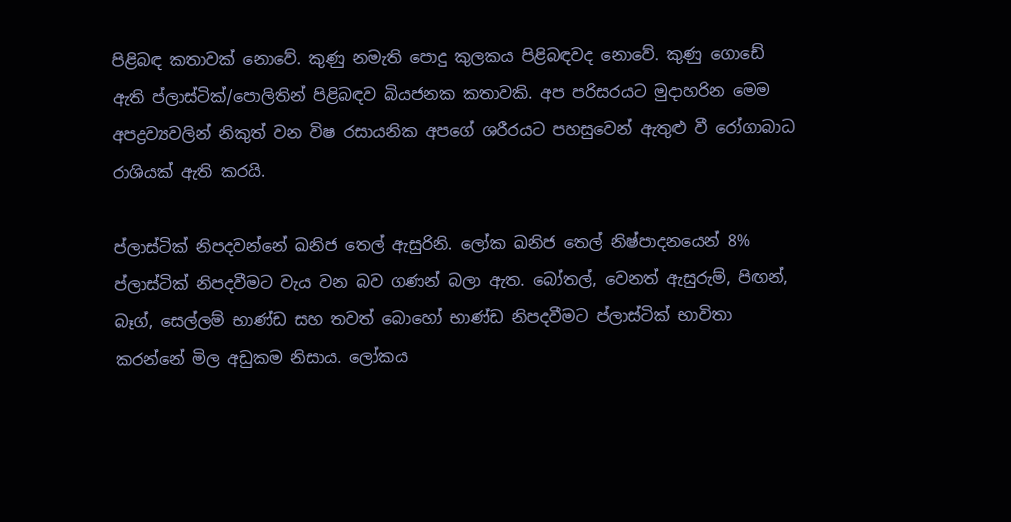පිළිබඳ කතාවක්‌ නොවේ. කුණු නමැති පොදු කුලකය පිළිබඳවද නොවේ. කුණු ගොඩේ ඇති ප්ලාස්‌ටික්‌/පොලිතින් පිළිබඳව බියජනක කතාවකි. අප පරිසරයට මුදාහරින මෙම අපද්‍රව්‍යවලින් නිකුත් වන විෂ රසායනික අපගේ ශරීරයට පහසුවෙන් ඇතුළු වී රෝගාබාධ රාශියක්‌ ඇති කරයි.

ප්ලාස්‌ටික්‌ නිපදවන්නේ ඛනිජ තෙල් ඇසුරිනි. ලෝක ඛනිජ තෙල් නිෂ්පාදනයෙන් 8% ප්ලාස්‌ටික්‌ නිපදවීමට වැය වන බව ගණන් බලා ඇත. බෝතල්, වෙනත් ඇසුරුම්, පිඟන්, බෑග්, සෙල්ලම් භාණ්‌ඩ සහ තවත් බොහෝ භාණ්‌ඩ නිපදවීමට ප්ලාස්‌ටික්‌ භාවිතා කරන්නේ මිල අඩුකම නිසාය. ලෝකය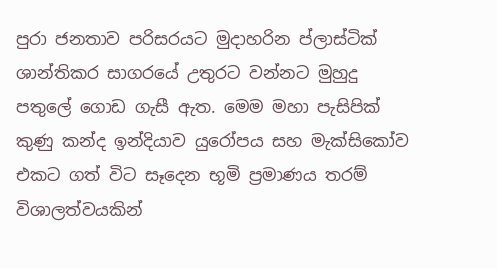පුරා ජනතාව පරිසරයට මුදාහරින ප්ලාස්‌ටික්‌ ශාන්තිකර සාගරයේ උතුරට වන්නට මුහුදු පතුලේ ගොඩ ගැසී ඇත. මෙම මහා පැසිපික්‌ කුණු කන්ද ඉන්දියාව යුරෝපය සහ මැක්‌සිකෝව එකට ගත් විට සෑදෙන භූමි ප්‍රමාණය තරම් විශාලත්වයකින්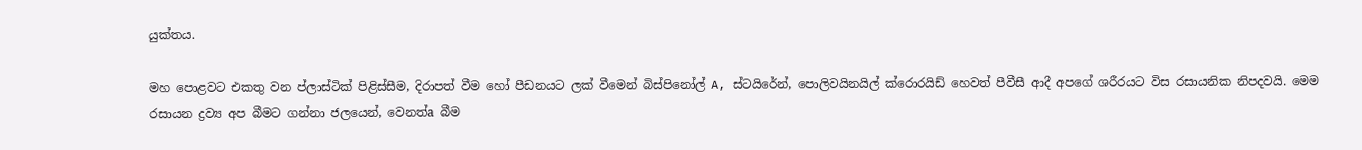යුක්‌තය.

මහ පොළවට එකතු වන ප්ලාස්‌ටික්‌ පිළිස්‌සීම, දිරාපත් වීම හෝ පීඩනයට ලක්‌ වීමෙන් බිස්‌පිනෝල් A, ස්‌ටයිරේන්, පොලිවයිනයිල් ක්‌රොරයිඩ් හෙවත් පීවීසී ආදී අපගේ ශරීරයට විස රසායනික නිපදවයි. මෙම රසායන ද්‍රව්‍ය අප බීමට ගන්නා ජලයෙන්, වෙනත්a බීම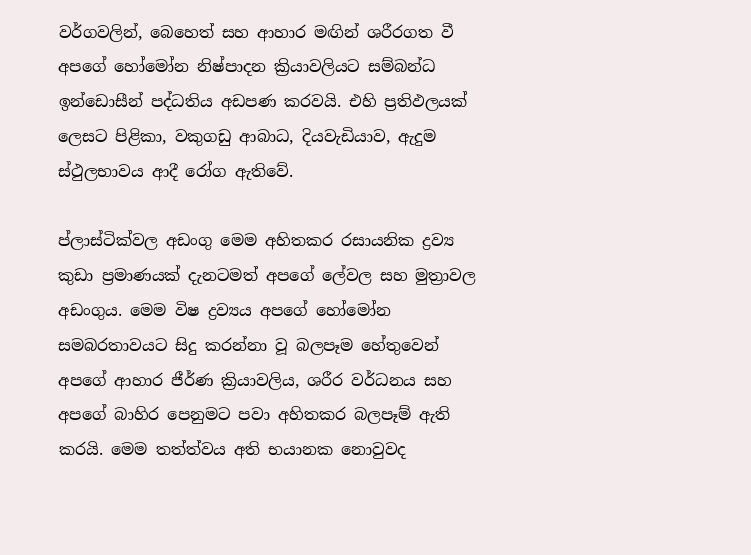වර්ගවලින්, බෙහෙත් සහ ආහාර මඟින් ශරීරගත වී අපගේ හෝමෝන නිෂ්පාදන ක්‍රියාවලියට සම්බන්ධ ඉන්ඩොසීන් පද්ධතිය අඩපණ කරවයි. එහි ප්‍රතිඵලයක්‌ ලෙසට පිළිකා, වකුගඩු ආබාධ, දියවැඩියාව, ඇදුම ස්‌ථුලභාවය ආදී රෝග ඇතිවේ.

ප්ලාස්‌ටික්‌වල අඩංගු මෙම අහිතකර රසායනික ද්‍රව්‍ය කුඩා ප්‍රමාණයක්‌ දැනටමත් අපගේ ලේවල සහ මුත්‍රාවල අඩංගුය. මෙම විෂ ද්‍රව්‍යය අපගේ හෝමෝන සමබරතාවයට සිදු කරන්නා වූ බලපෑම හේතුවෙන් අපගේ ආහාර ජීර්ණ ක්‍රියාවලිය, ශරීර වර්ධනය සහ අපගේ බාහිර පෙනුමට පවා අහිතකර බලපෑම් ඇති කරයි. මෙම තත්ත්වය අති භයානක නොවුවද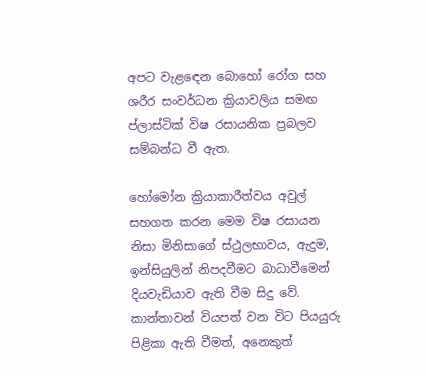අපට වැළඳෙන බොහෝ රෝග සහ ශරීර සංවර්ධන ක්‍රියාවලිය සමඟ ප්ලාස්‌ටික්‌ විෂ රසායනික ප්‍රබලව සම්බන්ධ වී ඇත.

හෝමෝන ක්‍රියාකාරීත්වය අවුල් සහගත කරන මෙම විෂ රසායන නිසා මිනිසාගේ ස්‌ථුලභාවය, ඇදුම, ඉන්සියුලින් නිපදවීමට බාධාවීමෙන් දියවැඩියාව ඇති වීම සිදු වේ. කාන්තාවන් වියපත් වන විට පියයුරු පිළිකා ඇති වීමත්, අනෙකුත්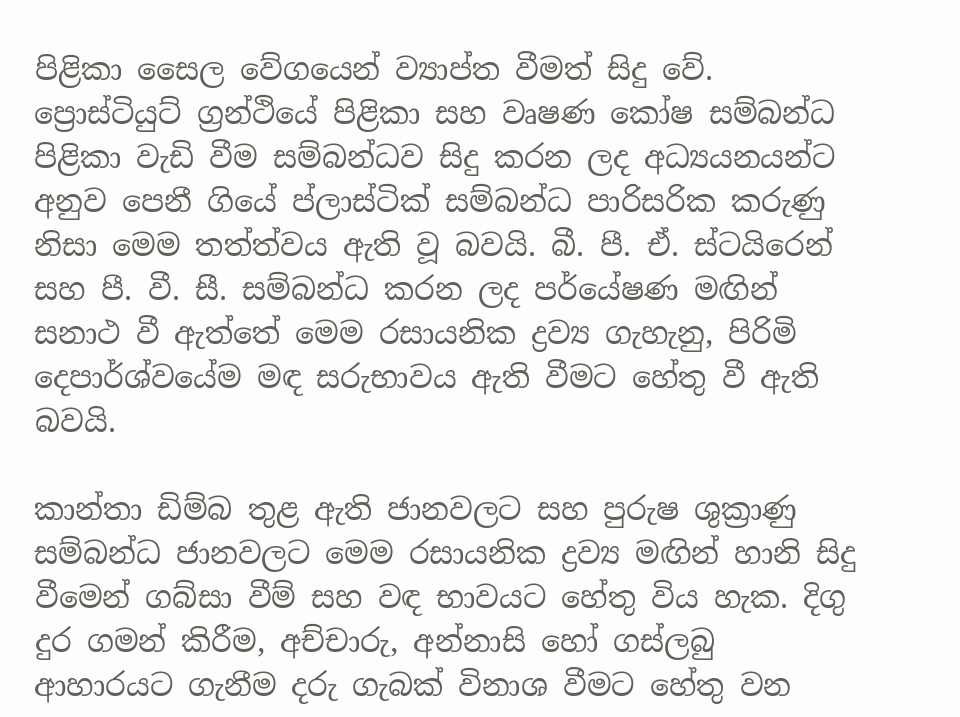පිළිකා සෛල වේගයෙන් ව්‍යාප්ත වීමත් සිදු වේ. ප්‍රොස්‌ටියුට්‌ ග්‍රන්ථියේ පිළිකා සහ වෘෂණ කෝෂ සම්බන්ධ පිළිකා වැඩි වීම සම්බන්ධව සිදු කරන ලද අධ්‍යයනයන්ට අනුව පෙනී ගියේ ප්ලාස්‌ටික්‌ සම්බන්ධ පාරිසරික කරුණු නිසා මෙම තත්ත්වය ඇති වූ බවයි. බී. පී. ඒ. ස්‌ටයිරෙන් සහ පී. වී. සී. සම්බන්ධ කරන ලද පර්යේෂණ මඟින් සනාථ වී ඇත්තේ මෙම රසායනික ද්‍රව්‍ය ගැහැනු, පිරිමි දෙපාර්ශ්වයේම මඳ සරුභාවය ඇති වීමට හේතු වී ඇති බවයි.

කාන්තා ඩිම්බ තුළ ඇති ජානවලට සහ පුරුෂ ශුක්‍රාණු සම්බන්ධ ජානවලට මෙම රසායනික ද්‍රව්‍ය මඟින් හානි සිදු වීමෙන් ගබ්සා වීම් සහ වඳ භාවයට හේතු විය හැක. දිගු දුර ගමන් කිරීම, අච්චාරු, අන්නාසි හෝ ගස්‌ලබු ආහාරයට ගැනීම දරු ගැබක්‌ විනාශ වීමට හේතු වන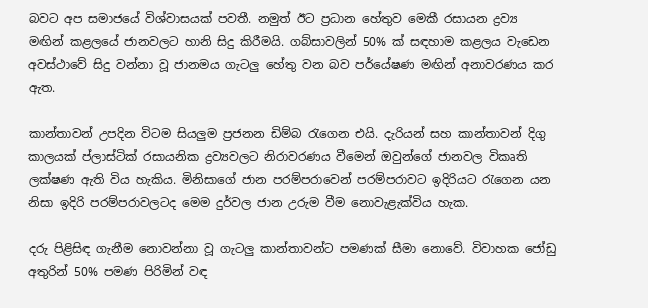බවට අප සමාජයේ විශ්වාසයක්‌ පවතී. නමුත් ඊට ප්‍රධාන හේතුව මෙකී රසායන ද්‍රව්‍ය මඟින් කළලයේ ජානවලට හානි සිදු කිරීමයි. ගබ්සාවලින් 50% ක්‌ සඳහාම කළලය වැඩෙන අවස්‌ථාවේ සිදු වන්නා වූ ජානමය ගැටලු හේතු වන බව පර්යේෂණ මඟින් අනාවරණය කර ඇත.

කාන්තාවන් උපදින විටම සියලුම ප්‍රජනන ඩිම්බ රැගෙන එයි. දැරියන් සහ කාන්තාවන් දිගු කාලයක්‌ ප්ලාස්‌ටික්‌ රසායනික ද්‍රව්‍යවලට නිරාවරණය වීමෙන් ඔවුන්ගේ ජානවල විකෘති ලක්‌ෂණ ඇති විය හැකිය. මිනිසාගේ ජාන පරම්පරාවෙන් පරම්පරාවට ඉදිරියට රැගෙන යන නිසා ඉදිරි පරම්පරාවලටද මෙම දුර්වල ජාන උරුම වීම නොවැළැක්‌විය හැක.

දරු පිළිසිඳ ගැනීම නොවන්නා වූ ගැටලු කාන්තාවන්ට පමණක්‌ සීමා නොවේ. විවාහක ජෝඩු අතුරින් 50% පමණ පිරිමින් වඳ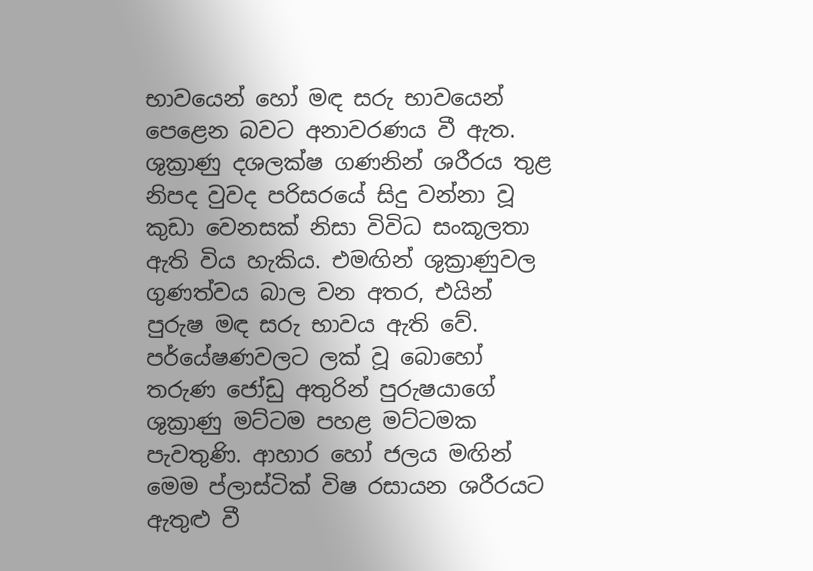භාවයෙන් හෝ මඳ සරු භාවයෙන් පෙළෙන බවට අනාවරණය වී ඇත. ශුක්‍රාණු දශලක්‌ෂ ගණනින් ශරීරය තුළ නිපද වුවද පරිසරයේ සිදු වන්නා වූ කුඩා වෙනසක්‌ නිසා විවිධ සංකූලතා ඇති විය හැකිය. එමඟින් ශුක්‍රාණුවල ගුණත්වය බාල වන අතර, එයින් පුරුෂ මඳ සරු භාවය ඇති වේ. පර්යේෂණවලට ලක්‌ වූ බොහෝ තරුණ ජෝඩු අතුරින් පුරුෂයාගේ ශුක්‍රාණු මට්‌ටම පහළ මට්‌ටමක පැවතුණි. ආහාර හෝ ජලය මඟින් මෙම ප්ලාස්‌ටික්‌ විෂ රසායන ශරීරයට ඇතුළු වී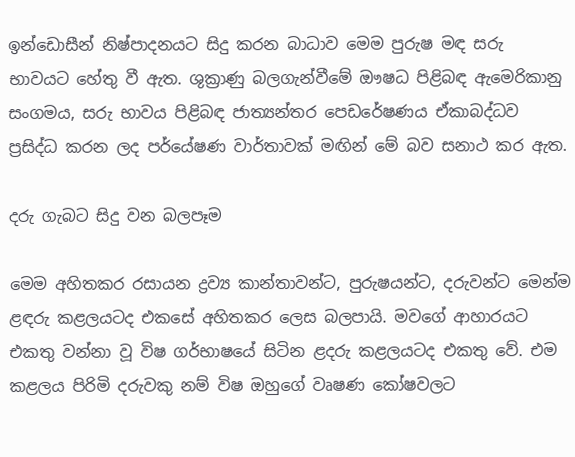ඉන්ඩොසීන් නිෂ්පාදනයට සිදු කරන බාධාව මෙම පුරුෂ මඳ සරු භාවයට හේතු වී ඇත. ශුක්‍රාණු බලගැන්වීමේ ඖෂධ පිළිබඳ ඇමෙරිකානු සංගමය, සරු භාවය පිළිබඳ ජාත්‍යන්තර පෙඩරේෂණය ඒකාබද්ධව ප්‍රසිද්ධ කරන ලද පර්යේෂණ වාර්තාවක්‌ මඟින් මේ බව සනාථ කර ඇත.

දරු ගැබට සිදු වන බලපෑම

මෙම අහිතකර රසායන ද්‍රව්‍ය කාන්තාවන්ට, පුරුෂයන්ට, දරුවන්ට මෙන්ම ළඳරු කළලයටද එකසේ අහිතකර ලෙස බලපායි. මවගේ ආහාරයට එකතු වන්නා වූ විෂ ගර්භාෂයේ සිටින ළදරු කළලයටද එකතු වේ. එම කළලය පිරිමි දරුවකු නම් විෂ ඔහුගේ වෘෂණ කෝෂවලට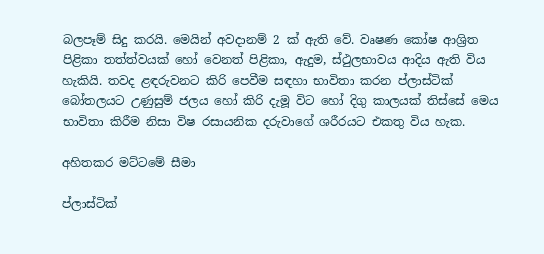බලපෑම් සිදු කරයි. මෙයින් අවදානම් 2 ක්‌ ඇති වේ. වෘෂණ කෝෂ ආශ්‍රිත පිළිකා තත්ත්වයක්‌ හෝ වෙනත් පිළිකා, ඇදුම, ස්‌ථුලභාවය ආදිය ඇති විය හැකියි. තවද ළඳරුවනට කිරි පෙවීම සඳහා භාවිතා කරන ප්ලාස්‌ටික්‌ බෝතලයට උණුසුම් ජලය හෝ කිරි දැමූ විට හෝ දිගු කාලයක්‌ තිස්‌සේ මෙය භාවිතා කිරීම නිසා විෂ රසායනික දරුවාගේ ශරීරයට එකතු විය හැක.

අහිතකර මට්‌ටමේ සීමා

ප්ලාස්‌ටික්‌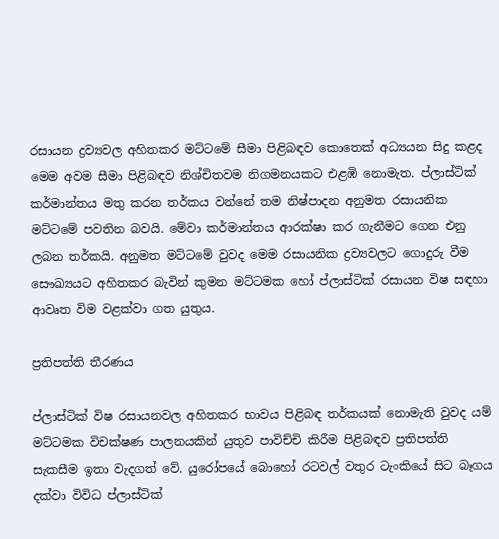රසායන ද්‍රව්‍යවල අහිතකර මට්‌ටමේ සීමා පිළිබඳව කොතෙක්‌ අධ්‍යයන සිදු කළද මෙම අවම සීමා පිළිබඳව නිශ්චිතවම නිගමනයකට එළඹි නොමැත. ප්ලාස්‌ටික්‌ කර්මාන්තය මතු කරන තර්කය වන්නේ තම නිෂ්පාදන අනුමත රසායනික මට්‌ටමේ පවතින බවයි. මේවා කර්මාන්තය ආරක්‌ෂා කර ගැනීමට ගෙන එනු ලබන තර්කයි. අනුමත මට්‌ටමේ වුවද මෙම රසායනික ද්‍රව්‍යවලට ගොදුරු වීම සෞඛ්‍යයට අහිතකර බැවින් කුමන මට්‌ටමක හෝ ප්ලාස්‌ටික්‌ රසායන විෂ සඳහා ආවෘත විම වළක්‌වා ගත යුතුය.

ප්‍රතිපත්ති තීරණය

ප්ලාස්‌ටික්‌ විෂ රසායනවල අහිතකර භාවය පිළිබඳ තර්කයක්‌ නොමැති වුවද යම් මට්‌ටමක විචක්‌ෂණ පාලනයකින් යුතුව පාවිච්චි කිරීම පිළිබඳව ප්‍රතිපත්ති සැකසීම ඉතා වැදගත් වේ. යුරෝපයේ බොහෝ රටවල් වතුර ටැංකියේ සිට බෑගය දක්‌වා විවිධ ප්ලාස්‌ටික්‌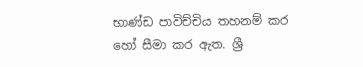භාණ්‌ඩ පාවිච්චිය තහනම් කර හෝ සීමා කර ඇත. ශ්‍රී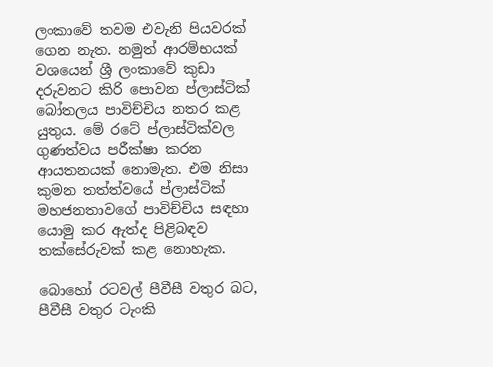ලංකාවේ තවම එවැනි පියවරක්‌ ගෙන නැත. නමුත් ආරම්භයක්‌ වශයෙන් ශ්‍රී ලංකාවේ කුඩා දරුවනට කිරි පොවන ප්ලාස්‌ටික්‌ බෝතලය පාවිච්චිය නතර කළ යුතුය. මේ රටේ ප්ලාස්‌ටික්‌වල ගුණත්වය පරීක්‌ෂා කරන ආයතනයක්‌ නොමැත. එම නිසා කුමන තත්ත්වයේ ප්ලාස්‌ටික්‌ මහජනතාවගේ පාවිච්චිය සඳහා යොමු කර ඇත්ද පිළිබඳව තක්‌සේරුවක්‌ කළ නොහැක.

බොහෝ රටවල් පීවීසී වතුර බට, පීවීසී වතුර ටැංකි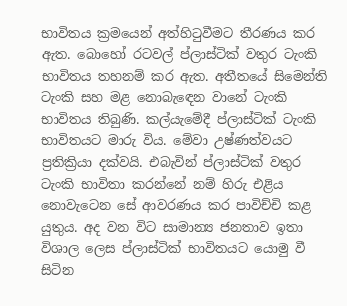භාවිතය ක්‍රමයෙන් අත්හිටුවීමට තීරණය කර ඇත. බොහෝ රටවල් ප්ලාස්‌ටික්‌ වතුර ටැංකි භාවිතය තහනම් කර ඇත. අතීතයේ සිමෙන්ති ටැංකි සහ මළ නොබැඳෙන වානේ ටැංකි භාවිතය තිබුණි. කල්යැමේදී ප්ලාස්‌ටික්‌ ටැංකි භාවිතයට මාරු විය. මේවා උෂ්ණත්වයට ප්‍රතික්‍රියා දක්‌වයි. එබැවින් ප්ලාස්‌ටික්‌ වතුර ටැංකි භාවිතා කරන්නේ නම් හිරු එළිය නොවැටෙන සේ ආවරණය කර පාවිච්චි කළ යුතුය. අද වන විට සාමාන්‍ය ජනතාව ඉතා විශාල ලෙස ප්ලාස්‌ටික්‌ භාවිතයට යොමු වී සිටින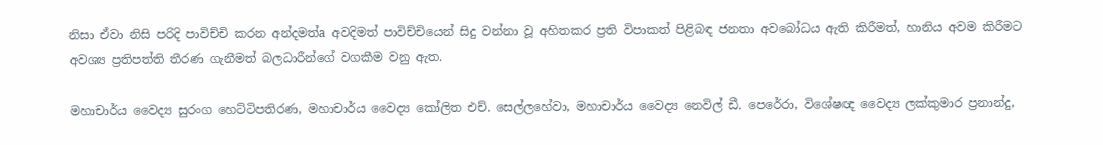නිසා ඒවා නිසි පරිදි පාවිච්චි කරන අන්දමත්a අවදිමත් පාවිච්චියෙන් සිදු වන්නා වූ අහිතකර ප්‍රති විපාකත් පිළිබඳ ජනතා අවබෝධය ඇති කිරීමත්, හානිය අවම කිරීමට අවශ්‍ය ප්‍රතිපත්ති තීරණ ගැනීමත් බලධාරීන්ගේ වගකීම වනු ඇත.

මහාචාර්ය වෛද්‍ය සුරංග හෙට්‌ටිපතිරණ, මහාචාර්ය වෛද්‍ය කෝලිත එච්. සෙල්ලහේවා, මහාචාර්ය වෛද්‍ය නෙවිල් ඩී. පෙරේරා, විශේෂඥ වෛද්‍ය ලක්‌කුමාර ප්‍රනාන්දු,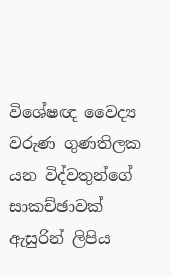විශේෂඥ වෛද්‍ය වරුණ ගුණතිලක යන විද්වතුන්ගේ සාකච්ඡාවක්‌ ඇසුරින් ලිපිය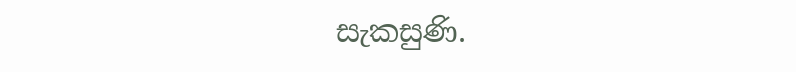සැකසුණි.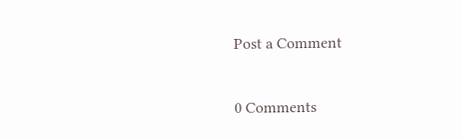Post a Comment

0 Comments